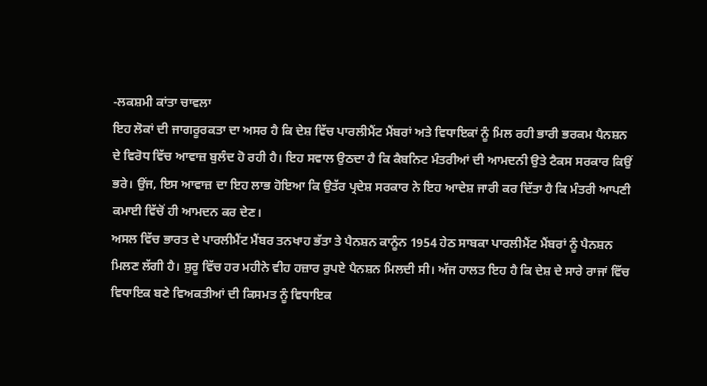-ਲਕਸ਼ਮੀ ਕਾਂਤਾ ਚਾਵਲਾ
ਇਹ ਲੋਕਾਂ ਦੀ ਜਾਗਰੂਰਕਤਾ ਦਾ ਅਸਰ ਹੈ ਕਿ ਦੇਸ਼ ਵਿੱਚ ਪਾਰਲੀਮੈਂਟ ਮੈਂਬਰਾਂ ਅਤੇ ਵਿਧਾਇਕਾਂ ਨੂੰ ਮਿਲ ਰਹੀ ਭਾਰੀ ਭਰਕਮ ਪੈਨਸ਼ਨ ਦੇ ਵਿਰੋਧ ਵਿੱਚ ਆਵਾਜ਼ ਬੁਲੰਦ ਹੋ ਰਹੀ ਹੈ। ਇਹ ਸਵਾਲ ਉਠਦਾ ਹੈ ਕਿ ਕੈਬਨਿਟ ਮੰਤਰੀਆਂ ਦੀ ਆਮਦਨੀ ਉਤੇ ਟੈਕਸ ਸਰਕਾਰ ਕਿਉਂ ਭਰੇ। ਉਂਜ, ਇਸ ਆਵਾਜ਼ ਦਾ ਇਹ ਲਾਭ ਹੋਇਆ ਕਿ ਉਤੱਰ ਪ੍ਰਦੇਸ਼ ਸਰਕਾਰ ਨੇ ਇਹ ਆਦੇਸ਼ ਜਾਰੀ ਕਰ ਦਿੱਤਾ ਹੈ ਕਿ ਮੰਤਰੀ ਆਪਣੀ ਕਮਾਈ ਵਿੱਚੋਂ ਹੀ ਆਮਦਨ ਕਰ ਦੇਣ।
ਅਸਲ ਵਿੱਚ ਭਾਰਤ ਦੇ ਪਾਰਲੀਮੈਂਟ ਮੈਂਬਰ ਤਨਖਾਹ ਭੱਤਾ ਤੇ ਪੈਨਸ਼ਨ ਕਾਨੂੰਨ 1954 ਹੇਠ ਸਾਬਕਾ ਪਾਰਲੀਮੈਂਟ ਮੈਂਬਰਾਂ ਨੂੰ ਪੈਨਸ਼ਨ ਮਿਲਣ ਲੱਗੀ ਹੈ। ਸ਼ੁਰੂ ਵਿੱਚ ਹਰ ਮਹੀਨੇ ਵੀਹ ਹਜ਼ਾਰ ਰੁਪਏ ਪੈਨਸ਼ਨ ਮਿਲਦੀ ਸੀ। ਅੱਜ ਹਾਲਤ ਇਹ ਹੈ ਕਿ ਦੇਸ਼ ਦੇ ਸਾਰੇ ਰਾਜਾਂ ਵਿੱਚ ਵਿਧਾਇਕ ਬਣੇ ਵਿਅਕਤੀਆਂ ਦੀ ਕਿਸਮਤ ਨੂੰ ਵਿਧਾਇਕ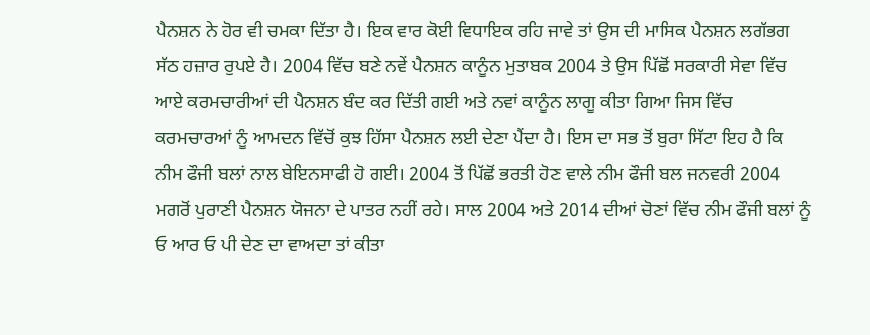ਪੈਨਸ਼ਨ ਨੇ ਹੋਰ ਵੀ ਚਮਕਾ ਦਿੱਤਾ ਹੈ। ਇਕ ਵਾਰ ਕੋਈ ਵਿਧਾਇਕ ਰਹਿ ਜਾਵੇ ਤਾਂ ਉਸ ਦੀ ਮਾਸਿਕ ਪੈਨਸ਼ਨ ਲਗੱਭਗ ਸੱਠ ਹਜ਼ਾਰ ਰੁਪਏ ਹੈ। 2004 ਵਿੱਚ ਬਣੇ ਨਵੇਂ ਪੈਨਸ਼ਨ ਕਾਨੂੰਨ ਮੁਤਾਬਕ 2004 ਤੇ ਉਸ ਪਿੱਛੋਂ ਸਰਕਾਰੀ ਸੇਵਾ ਵਿੱਚ ਆਏ ਕਰਮਚਾਰੀਆਂ ਦੀ ਪੈਨਸ਼ਨ ਬੰਦ ਕਰ ਦਿੱਤੀ ਗਈ ਅਤੇ ਨਵਾਂ ਕਾਨੂੰਨ ਲਾਗੂ ਕੀਤਾ ਗਿਆ ਜਿਸ ਵਿੱਚ ਕਰਮਚਾਰਆਂ ਨੂੰ ਆਮਦਨ ਵਿੱਚੋਂ ਕੁਝ ਹਿੱਸਾ ਪੈਨਸ਼ਨ ਲਈ ਦੇਣਾ ਪੈਂਦਾ ਹੈ। ਇਸ ਦਾ ਸਭ ਤੋਂ ਬੁਰਾ ਸਿੱਟਾ ਇਹ ਹੈ ਕਿ ਨੀਮ ਫੌਜੀ ਬਲਾਂ ਨਾਲ ਬੇਇਨਸਾਫੀ ਹੋ ਗਈ। 2004 ਤੋਂ ਪਿੱਛੋਂ ਭਰਤੀ ਹੋਣ ਵਾਲੇ ਨੀਮ ਫੌਜੀ ਬਲ ਜਨਵਰੀ 2004 ਮਗਰੋਂ ਪੁਰਾਣੀ ਪੈਨਸ਼ਨ ਯੋਜਨਾ ਦੇ ਪਾਤਰ ਨਹੀਂ ਰਹੇ। ਸਾਲ 2004 ਅਤੇ 2014 ਦੀਆਂ ਚੋਣਾਂ ਵਿੱਚ ਨੀਮ ਫੌਜੀ ਬਲਾਂ ਨੂੰ ਓ ਆਰ ਓ ਪੀ ਦੇਣ ਦਾ ਵਾਅਦਾ ਤਾਂ ਕੀਤਾ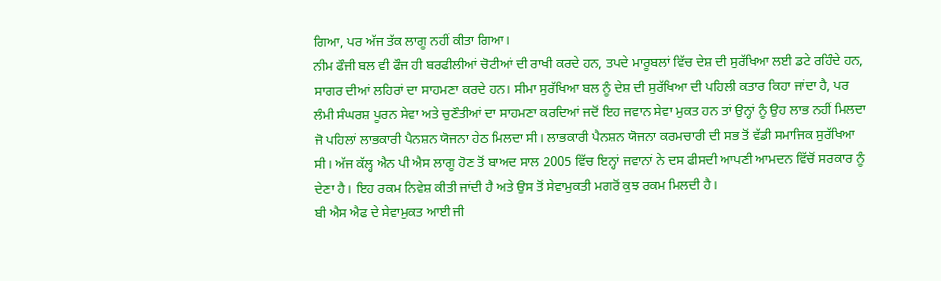ਗਿਆ, ਪਰ ਅੱਜ ਤੱਕ ਲਾਗੂ ਨਹੀਂ ਕੀਤਾ ਗਿਆ।
ਨੀਮ ਫੌਜੀ ਬਲ ਵੀ ਫੌਜ ਹੀ ਬਰਫੀਲੀਆਂ ਚੋਟੀਆਂ ਦੀ ਰਾਖੀ ਕਰਦੇ ਹਨ, ਤਪਦੇ ਮਾਰੂਬਲਾਂ ਵਿੱਚ ਦੇਸ਼ ਦੀ ਸੁਰੱਖਿਆ ਲਈ ਡਟੇ ਰਹਿੰਦੇ ਹਨ, ਸਾਗਰ ਦੀਆਂ ਲਹਿਰਾਂ ਦਾ ਸਾਹਮਣਾ ਕਰਦੇ ਹਨ। ਸੀਮਾ ਸੁਰੱਖਿਆ ਬਲ ਨੂੰ ਦੇਸ਼ ਦੀ ਸੁਰੱਖਿਆ ਦੀ ਪਹਿਲੀ ਕਤਾਰ ਕਿਹਾ ਜਾਂਦਾ ਹੈ, ਪਰ ਲੰਮੀ ਸੰਘਰਸ਼ ਪੂਰਨ ਸੇਵਾ ਅਤੇ ਚੁਣੌਤੀਆਂ ਦਾ ਸਾਹਮਣਾ ਕਰਦਿਆਂ ਜਦੋਂ ਇਹ ਜਵਾਨ ਸੇਵਾ ਮੁਕਤ ਹਨ ਤਾਂ ਉਨ੍ਹਾਂ ਨੂੰ ਉਹ ਲਾਭ ਨਹੀਂ ਮਿਲਦਾ ਜੋ ਪਹਿਲਾਂ ਲਾਭਕਾਰੀ ਪੈਨਸ਼ਨ ਯੋਜਨਾ ਹੇਠ ਮਿਲਦਾ ਸੀ। ਲਾਭਕਾਰੀ ਪੈਨਸ਼ਨ ਯੋਜਨਾ ਕਰਮਚਾਰੀ ਦੀ ਸਭ ਤੋਂ ਵੱਡੀ ਸਮਾਜਿਕ ਸੁਰੱਖਿਆ ਸੀ। ਅੱਜ ਕੱਲ੍ਹ ਐਨ ਪੀ ਐਸ ਲਾਗੂ ਹੋਣ ਤੋਂ ਬਾਅਦ ਸਾਲ 2005 ਵਿੱਚ ਇਨ੍ਹਾਂ ਜਵਾਨਾਂ ਨੇ ਦਸ ਫੀਸਦੀ ਆਪਣੀ ਆਮਦਨ ਵਿੱਚੋਂ ਸਰਕਾਰ ਨੂੰ ਦੇਣਾ ਹੈ। ਇਹ ਰਕਮ ਨਿਵੇਸ਼ ਕੀਤੀ ਜਾਂਦੀ ਹੈ ਅਤੇ ਉਸ ਤੋਂ ਸੇਵਾਮੁਕਤੀ ਮਗਰੋਂ ਕੁਝ ਰਕਮ ਮਿਲਦੀ ਹੈ।
ਬੀ ਐਸ ਐਫ ਦੇ ਸੇਵਾਮੁਕਤ ਆਈ ਜੀ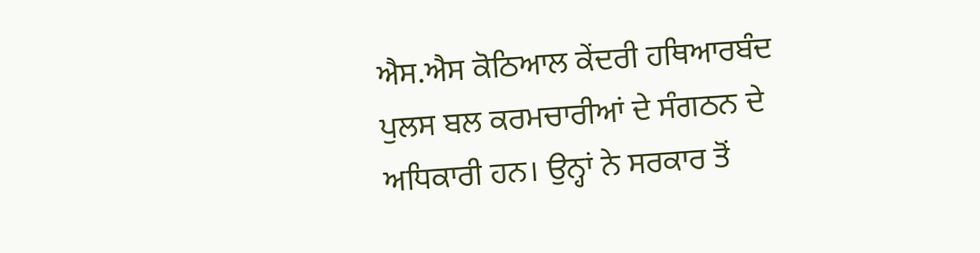ਐਸ.ਐਸ ਕੋਠਿਆਲ ਕੇਂਦਰੀ ਹਥਿਆਰਬੰਦ ਪੁਲਸ ਬਲ ਕਰਮਚਾਰੀਆਂ ਦੇ ਸੰਗਠਨ ਦੇ ਅਧਿਕਾਰੀ ਹਨ। ਉਨ੍ਹਾਂ ਨੇ ਸਰਕਾਰ ਤੋਂ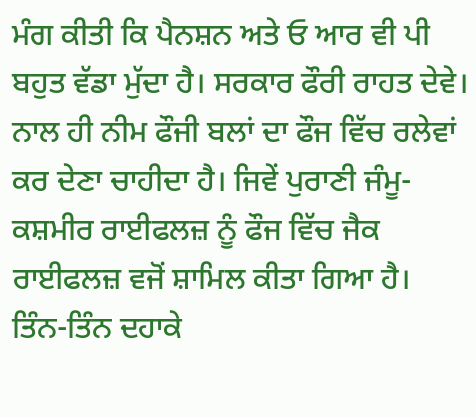ਮੰਗ ਕੀਤੀ ਕਿ ਪੈਨਸ਼ਨ ਅਤੇ ਓ ਆਰ ਵੀ ਪੀ ਬਹੁਤ ਵੱਡਾ ਮੁੱਦਾ ਹੈ। ਸਰਕਾਰ ਫੌਰੀ ਰਾਹਤ ਦੇਵੇ। ਨਾਲ ਹੀ ਨੀਮ ਫੌਜੀ ਬਲਾਂ ਦਾ ਫੌਜ ਵਿੱਚ ਰਲੇਵਾਂ ਕਰ ਦੇਣਾ ਚਾਹੀਦਾ ਹੈ। ਜਿਵੇਂ ਪੁਰਾਣੀ ਜੰਮੂ-ਕਸ਼ਮੀਰ ਰਾਈਫਲਜ਼ ਨੂੰ ਫੌਜ ਵਿੱਚ ਜੈਕ ਰਾਈਫਲਜ਼ ਵਜੋਂ ਸ਼ਾਮਿਲ ਕੀਤਾ ਗਿਆ ਹੈ। ਤਿੰਨ-ਤਿੰਨ ਦਹਾਕੇ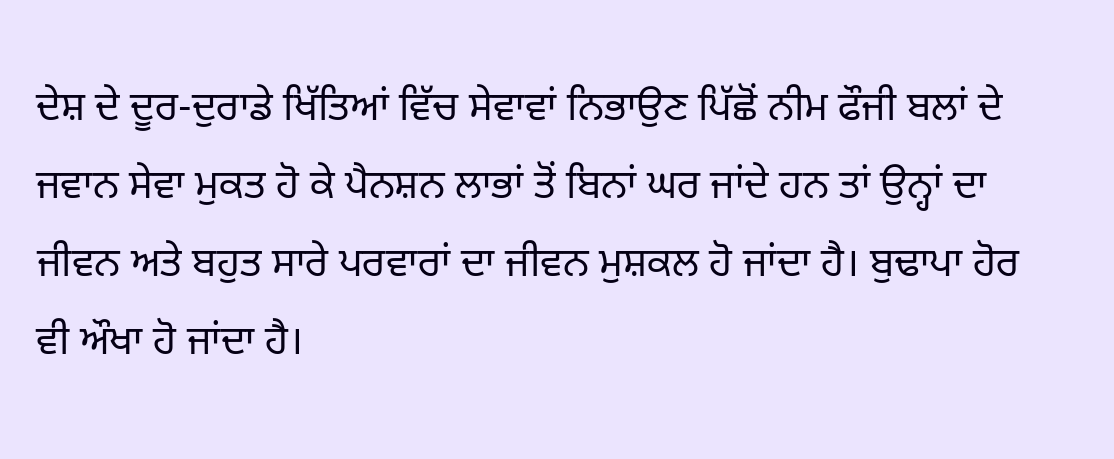ਦੇਸ਼ ਦੇ ਦੂਰ-ਦੁਰਾਡੇ ਖਿੱਤਿਆਂ ਵਿੱਚ ਸੇਵਾਵਾਂ ਨਿਭਾਉਣ ਪਿੱਛੋਂ ਨੀਮ ਫੌਜੀ ਬਲਾਂ ਦੇ ਜਵਾਨ ਸੇਵਾ ਮੁਕਤ ਹੋ ਕੇ ਪੈਨਸ਼ਨ ਲਾਭਾਂ ਤੋਂ ਬਿਨਾਂ ਘਰ ਜਾਂਦੇ ਹਨ ਤਾਂ ਉਨ੍ਹਾਂ ਦਾ ਜੀਵਨ ਅਤੇ ਬਹੁਤ ਸਾਰੇ ਪਰਵਾਰਾਂ ਦਾ ਜੀਵਨ ਮੁਸ਼ਕਲ ਹੋ ਜਾਂਦਾ ਹੈ। ਬੁਢਾਪਾ ਹੋਰ ਵੀ ਔਖਾ ਹੋ ਜਾਂਦਾ ਹੈ।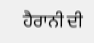ਹੈਰਾਨੀ ਦੀ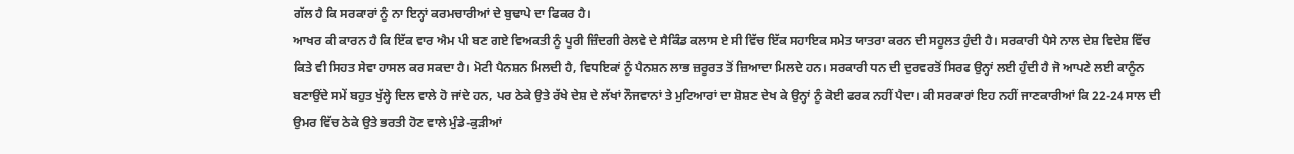ਗੱਲ ਹੈ ਕਿ ਸਰਕਾਰਾਂ ਨੂੰ ਨਾ ਇਨ੍ਹਾਂ ਕਰਮਚਾਰੀਆਂ ਦੇ ਬੁਢਾਪੇ ਦਾ ਫਿਕਰ ਹੈ।
ਆਖਰ ਕੀ ਕਾਰਨ ਹੈ ਕਿ ਇੱਕ ਵਾਰ ਐਮ ਪੀ ਬਣ ਗਏ ਵਿਅਕਤੀ ਨੂੰ ਪੂਰੀ ਜ਼ਿੰਦਗੀ ਰੇਲਵੇ ਦੇ ਸੈਕਿੰਡ ਕਲਾਸ ਏ ਸੀ ਵਿੱਚ ਇੱਕ ਸਹਾਇਕ ਸਮੇਤ ਯਾਤਰਾ ਕਰਨ ਦੀ ਸਹੂਲਤ ਹੁੰਦੀ ਹੈ। ਸਰਕਾਰੀ ਪੈਸੇ ਨਾਲ ਦੇਸ਼ ਵਿਦੇਸ਼ ਵਿੱਚ ਕਿਤੇ ਵੀ ਸਿਹਤ ਸੇਵਾ ਹਾਸਲ ਕਰ ਸਕਦਾ ਹੈ। ਮੋਟੀ ਪੈਨਸ਼ਨ ਮਿਲਦੀ ਹੈ, ਵਿਧਇਕਾਂ ਨੂੰ ਪੈਨਸ਼ਨ ਲਾਭ ਜ਼ਰੂਰਤ ਤੋਂ ਜ਼ਿਆਦਾ ਮਿਲਦੇ ਹਨ। ਸਰਕਾਰੀ ਧਨ ਦੀ ਦੁਰਵਰਤੋਂ ਸਿਰਫ ਉਨ੍ਹਾਂ ਲਈ ਹੁੰਦੀ ਹੈ ਜੋ ਆਪਣੇ ਲਈ ਕਾਨੂੰਨ ਬਣਾਉਂਦੇ ਸਮੇਂ ਬਹੁਤ ਖੁੱਲ੍ਹੇ ਦਿਲ ਵਾਲੇ ਹੋ ਜਾਂਦੇ ਹਨ, ਪਰ ਠੇਕੇ ਉਤੇ ਰੱਖੇ ਦੇਸ਼ ਦੇ ਲੱਖਾਂ ਨੌਜਵਾਨਾਂ ਤੇ ਮੁਟਿਆਰਾਂ ਦਾ ਸ਼ੋਸ਼ਣ ਦੇਖ ਕੇ ਉਨ੍ਹਾਂ ਨੂੰ ਕੋਈ ਫਰਕ ਨਹੀਂ ਪੈਦਾ। ਕੀ ਸਰਕਾਰਾਂ ਇਹ ਨਹੀਂ ਜਾਣਕਾਰੀਆਂ ਕਿ 22-24 ਸਾਲ ਦੀ ਉਮਰ ਵਿੱਚ ਠੇਕੇ ਉਤੇ ਭਰਤੀ ਹੋਣ ਵਾਲੇ ਮੁੰਡੇ-ਕੁੜੀਆਂ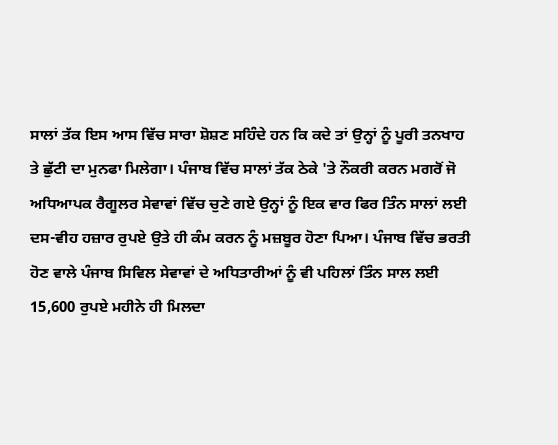ਸਾਲਾਂ ਤੱਕ ਇਸ ਆਸ ਵਿੱਚ ਸਾਰਾ ਸ਼ੋਸ਼ਣ ਸਹਿੰਦੇ ਹਨ ਕਿ ਕਦੇ ਤਾਂ ਉਨ੍ਹਾਂ ਨੂੰ ਪੂਰੀ ਤਨਖਾਹ ਤੇ ਛੁੱਟੀ ਦਾ ਮੁਨਫਾ ਮਿਲੇਗਾ। ਪੰਜਾਬ ਵਿੱਚ ਸਾਲਾਂ ਤੱਕ ਠੇਕੇ 'ਤੇ ਨੌਕਰੀ ਕਰਨ ਮਗਰੋਂ ਜੋ ਅਧਿਆਪਕ ਰੈਗੂਲਰ ਸੇਵਾਵਾਂ ਵਿੱਚ ਚੁਣੇ ਗਏ ਉਨ੍ਹਾਂ ਨੂੰ ਇਕ ਵਾਰ ਫਿਰ ਤਿੰਨ ਸਾਲਾਂ ਲਈ ਦਸ-ਵੀਹ ਹਜ਼ਾਰ ਰੁਪਏ ਉਤੇ ਹੀ ਕੰਮ ਕਰਨ ਨੂੰ ਮਜ਼ਬੂਰ ਹੋਣਾ ਪਿਆ। ਪੰਜਾਬ ਵਿੱਚ ਭਰਤੀ ਹੋਣ ਵਾਲੇ ਪੰਜਾਬ ਸਿਵਿਲ ਸੇਵਾਵਾਂ ਦੇ ਅਧਿਤਾਰੀਆਂ ਨੂੰ ਵੀ ਪਹਿਲਾਂ ਤਿੰਨ ਸਾਲ ਲਈ 15,600 ਰੁਪਏ ਮਹੀਨੇ ਹੀ ਮਿਲਦਾ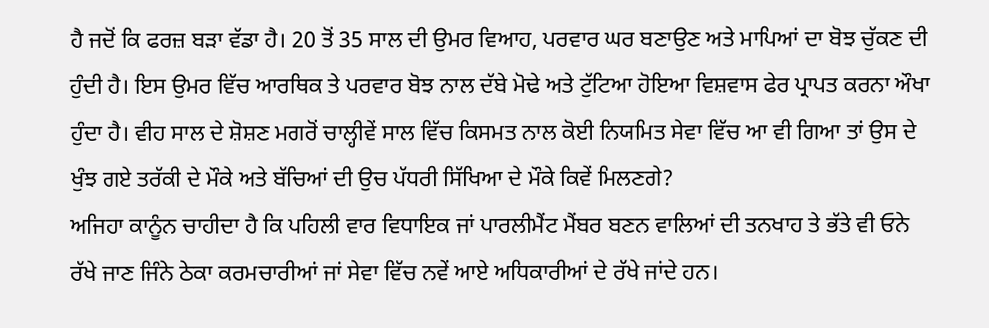ਹੈ ਜਦੋਂ ਕਿ ਫਰਜ਼ ਬੜਾ ਵੱਡਾ ਹੈ। 20 ਤੋਂ 35 ਸਾਲ ਦੀ ਉਮਰ ਵਿਆਹ, ਪਰਵਾਰ ਘਰ ਬਣਾਉਣ ਅਤੇ ਮਾਪਿਆਂ ਦਾ ਬੋਝ ਚੁੱਕਣ ਦੀ ਹੁੰਦੀ ਹੈ। ਇਸ ਉਮਰ ਵਿੱਚ ਆਰਥਿਕ ਤੇ ਪਰਵਾਰ ਬੋਝ ਨਾਲ ਦੱਬੇ ਮੋਢੇ ਅਤੇ ਟੁੱਟਿਆ ਹੋਇਆ ਵਿਸ਼ਵਾਸ ਫੇਰ ਪ੍ਰਾਪਤ ਕਰਨਾ ਔਖਾ ਹੁੰਦਾ ਹੈ। ਵੀਹ ਸਾਲ ਦੇ ਸ਼ੋਸ਼ਣ ਮਗਰੋਂ ਚਾਲ੍ਹੀਵੇਂ ਸਾਲ ਵਿੱਚ ਕਿਸਮਤ ਨਾਲ ਕੋਈ ਨਿਯਮਿਤ ਸੇਵਾ ਵਿੱਚ ਆ ਵੀ ਗਿਆ ਤਾਂ ਉਸ ਦੇ ਖੁੰਝ ਗਏ ਤਰੱਕੀ ਦੇ ਮੌਕੇ ਅਤੇ ਬੱਚਿਆਂ ਦੀ ਉਚ ਪੱਧਰੀ ਸਿੱਖਿਆ ਦੇ ਮੌਕੇ ਕਿਵੇਂ ਮਿਲਣਗੇ?
ਅਜਿਹਾ ਕਾਨੂੰਨ ਚਾਹੀਦਾ ਹੈ ਕਿ ਪਹਿਲੀ ਵਾਰ ਵਿਧਾਇਕ ਜਾਂ ਪਾਰਲੀਮੈਂਟ ਮੈਂਬਰ ਬਣਨ ਵਾਲਿਆਂ ਦੀ ਤਨਖਾਹ ਤੇ ਭੱਤੇ ਵੀ ਓਨੇ ਰੱਖੇ ਜਾਣ ਜਿੰਨੇ ਠੇਕਾ ਕਰਮਚਾਰੀਆਂ ਜਾਂ ਸੇਵਾ ਵਿੱਚ ਨਵੇਂ ਆਏ ਅਧਿਕਾਰੀਆਂ ਦੇ ਰੱਖੇ ਜਾਂਦੇ ਹਨ।